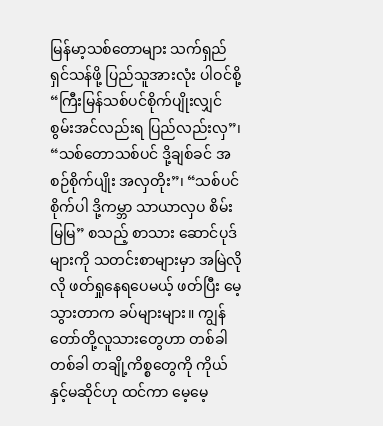မြန်မာ့သစ်တောများ သက်ရှည်ရှင်သန်ဖို့ ပြည်သူအားလုံး ပါဝင်စို့
“ကြီးမြန်သစ်ပင်စိုက်ပျိုးလျှင် စွမ်းအင်လည်းရ ပြည်လည်းလှ”၊ “သစ်တောသစ်ပင် ဒို့ချစ်ခင် အစဉ်စိုက်ပျိုး အလှတိုး”၊ “သစ်ပင်စိုက်ပါ ဒို့ကမ္ဘာ သာယာလှပ စိမ်းမြမြ” စသည့် စာသား ဆောင်ပုဒ်များကို သတင်းစာများမှာ အမြဲလိုလို ဖတ်ရှုနေရပေမယ့် ဖတ်ပြီး မေ့သွားတာက ခပ်များများ။ ကျွန်တော်တို့လူသားတွေဟာ တစ်ခါတစ်ခါ တချို့ကိစ္စတွေကို ကိုယ်နှင့်မဆိုင်ဟု ထင်ကာ မေ့မေ့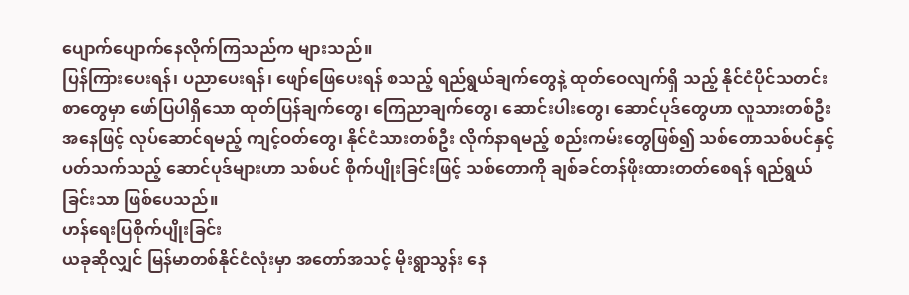ပျောက်ပျောက်နေလိုက်ကြသည်က များသည်။
ပြန်ကြားပေးရန်၊ ပညာပေးရန်၊ ဖျော်ဖြေပေးရန် စသည့် ရည်ရွယ်ချက်တွေနဲ့ ထုတ်ဝေလျက်ရှိ သည့် နိုင်ငံပိုင်သတင်းစာတွေမှာ ဖော်ပြပါရှိသော ထုတ်ပြန်ချက်တွေ၊ ကြေညာချက်တွေ၊ ဆောင်းပါးတွေ၊ ဆောင်ပုဒ်တွေဟာ လူသားတစ်ဦးအနေဖြင့် လုပ်ဆောင်ရမည့် ကျင့်ဝတ်တွေ၊ နိုင်ငံသားတစ်ဦး လိုက်နာရမည့် စည်းကမ်းတွေဖြစ်၍ သစ်တောသစ်ပင်နှင့်ပတ်သက်သည့် ဆောင်ပုဒ်များဟာ သစ်ပင် စိုက်ပျိုးခြင်းဖြင့် သစ်တောကို ချစ်ခင်တန်ဖိုးထားတတ်စေရန် ရည်ရွယ်ခြင်းသာ ဖြစ်ပေသည်။
ဟန်ရေးပြစိုက်ပျိုးခြင်း
ယခုဆိုလျှင် မြန်မာတစ်နိုင်ငံလုံးမှာ အတော်အသင့် မိုးရွာသွန်း နေ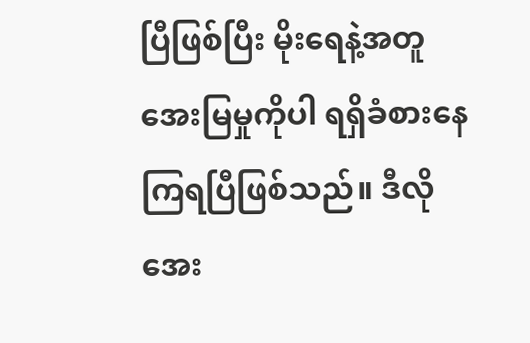ပြီဖြစ်ပြီး မိုးရေနဲ့အတူ အေးမြမှုကိုပါ ရရှိခံစားနေကြရပြီဖြစ်သည်။ ဒီလိုအေး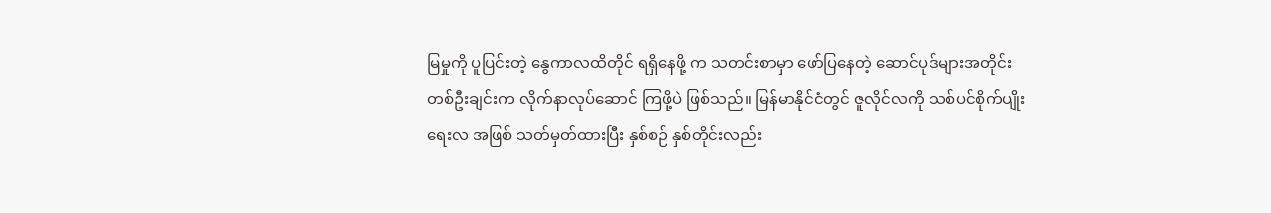မြမှုကို ပူပြင်းတဲ့ နွေကာလထိတိုင် ရရှိနေဖို့ က သတင်းစာမှာ ဖော်ပြနေတဲ့ ဆောင်ပုဒ်များအတိုင်း တစ်ဦးချင်းက လိုက်နာလုပ်ဆောင် ကြဖို့ပဲ ဖြစ်သည်။ မြန်မာနိုင်ငံတွင် ဇူလိုင်လကို သစ်ပင်စိုက်ပျိုးရေးလ အဖြစ် သတ်မှတ်ထားပြီး နှစ်စဉ် နှစ်တိုင်းလည်း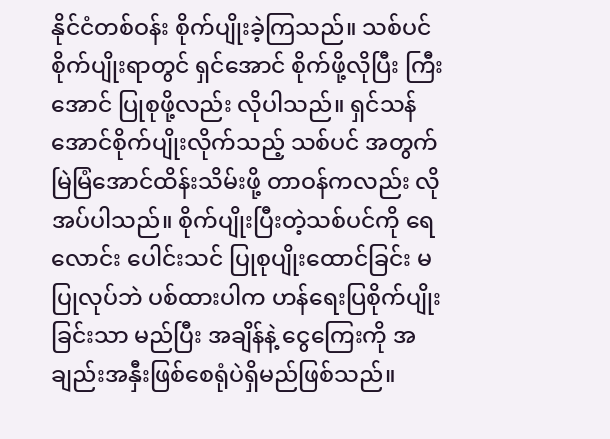နိုင်ငံတစ်ဝန်း စိုက်ပျိုးခဲ့ကြသည်။ သစ်ပင်စိုက်ပျိုးရာတွင် ရှင်အောင် စိုက်ဖို့လိုပြီး ကြီးအောင် ပြုစုဖို့လည်း လိုပါသည်။ ရှင်သန်အောင်စိုက်ပျိုးလိုက်သည့် သစ်ပင် အတွက် မြဲမြံအောင်ထိန်းသိမ်းဖို့ တာဝန်ကလည်း လိုအပ်ပါသည်။ စိုက်ပျိုးပြီးတဲ့သစ်ပင်ကို ရေလောင်း ပေါင်းသင် ပြုစုပျိုးထောင်ခြင်း မပြုလုပ်ဘဲ ပစ်ထားပါက ဟန်ရေးပြစိုက်ပျိုးခြင်းသာ မည်ပြီး အချိန်နဲ့ ငွေကြေးကို အချည်းအနှီးဖြစ်စေရုံပဲရှိမည်ဖြစ်သည်။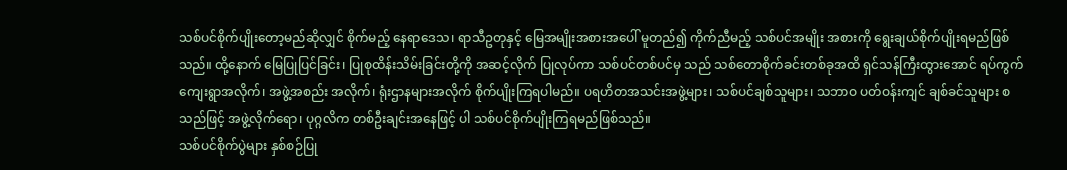သစ်ပင်စိုက်ပျိုးတော့မည်ဆိုလျှင် စိုက်မည့် နေရာဒေသ၊ ရာသီဥတုနှင့် မြေအမျိုးအစားအပေါ် မူတည်၍ ကိုက်ညီမည့် သစ်ပင်အမျိုး အစားကို ရွေးချယ်စိုက်ပျိုးရမည်ဖြစ်သည်။ ထို့နောက် မြေပြုပြင်ခြင်း၊ ပြုစုထိန်းသိမ်းခြင်းတို့ကို အဆင့်လိုက် ပြုလုပ်ကာ သစ်ပင်တစ်ပင်မှ သည် သစ်တောစိုက်ခင်းတစ်ခုအထိ ရှင်သန်ကြီးထွားအောင် ရပ်ကွက် ကျေးရွာအလိုက်၊ အဖွဲ့အစည်း အလိုက်၊ ရုံးဌာနများအလိုက် စိုက်ပျိုးကြရပါမည်။ ပရဟိတအသင်းအဖွဲ့များ၊ သစ်ပင်ချစ်သူများ၊ သဘာဝ ပတ်ဝန်းကျင် ချစ်ခင်သူများ စသည်ဖြင့် အဖွဲ့လိုက်ရော၊ ပုဂ္ဂလိက တစ်ဦးချင်းအနေဖြင့် ပါ သစ်ပင်စိုက်ပျိုးကြရမည်ဖြစ်သည်။
သစ်ပင်စိုက်ပွဲများ နှစ်စဉ်ပြု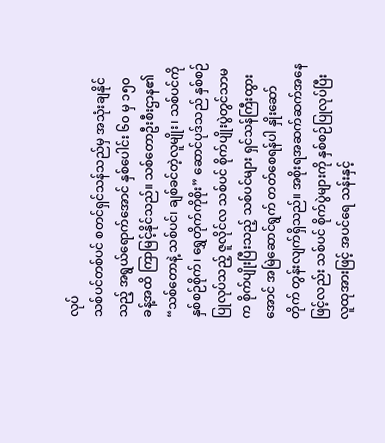လုပ်
သစ်ပင်တစ်ပင် စတင်ရှင်သန်သည်မှ အသုံးချနိုင်သည့် အရွယ်ရောက်အောင် နှစ်ပေါင်း ၆၀ မှ ၁၅၀ ခန့်အထိ ကြာမြင့်နိုင်သည်။ သစ်တောဦးစီးဌာန၏ “သစ်တောနဲ့ သစ်ပင်၊ ချစ်ခင်တဲ့လူမျိုး၊ သစ်ပင်ကို နှစ်စဉ်စိုက်၊ ရွှေတိုက်ကိုစိုး” ဆောင်ပုဒ်သည် နှစ်စဉ်ပြုလုပ်သည့် ဇူလိုင်လ သစ်ပင် စိုက်ပျိုးပွဲတွင်သာမက စိုက်ပျိုးပြီးသည့် သစ်ပင်များ ရှင်သန်ကြီးထွားအောင် အမြဲဆောင်ရွက် တတ်စေရန်ပါ နှိုးဆော်တိုက် တွန်းလျက်ရှိသည်။ အစိုးရအဆက်ဆက်အနေဖြင့်လည်း သစ်ပင် စိုက်ပွဲများကို နှစ်စဉ်ပြုလုပ်ပြီး လူထုအားဖြင့် အပင်ရေ သန်းနှင့်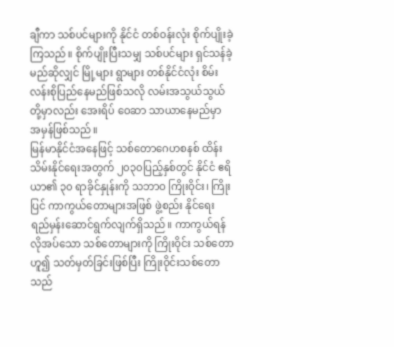ချီကာ သစ်ပင်များကို နိုင်ငံ တစ်ဝန်းလုံး စိုက်ပျိုးခဲ့ကြသည်။ စိုက်ပျိုးပြီးသမျှ သစ်ပင်များ ရှင်သန်ခဲ့မည်ဆိုလျှင် မြို့များ ရွာများ တစ်နိုင်ငံလုံး စိမ်းလန်းစိုပြည်နေမည်ဖြစ်သလို လမ်းအသွယ်သွယ်တို့မှာလည်း အေးရိပ် ဝေဆာ သာယာနေမည်မှာ အမှန်ဖြစ်သည်။
မြန်မာနိုင်ငံအနေဖြင့် သစ်တောဂေဟစနစ် ထိန်းသိမ်းနိုင်ရေးအတွက် ၂၀၃၀ပြည့်နှစ်တွင် နိုင်ငံ ဧရိယာ၏ ၃၀ ရာခိုင်နှုန်းကို သဘာဝ ကြိုးဝိုင်း၊ ကြိုးပြင် ကာကွယ်တောများအဖြစ် ဖွဲ့စည်း နိုင်ရေး ရည်မှန်းဆောင်ရွက်လျက်ရှိသည်။ ကာကွယ်ရန်လိုအပ်သော သစ်တောများကို ကြိုးဝိုင်း သစ်တောဟူ၍ သတ်မှတ်ခြင်းဖြစ်ပြီး ကြိုးဝိုင်းသစ်တောသည်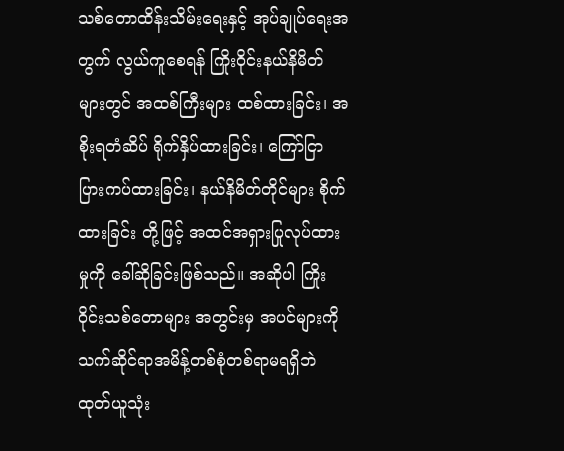သစ်တောထိန်းသိမ်းရေးနှင့် အုပ်ချုပ်ရေးအတွက် လွယ်ကူစေရန် ကြိုးဝိုင်းနယ်နိမိတ်များတွင် အထစ်ကြီးများ ထစ်ထားခြင်း၊ အစိုးရတံဆိပ် ရိုက်နှိပ်ထားခြင်း၊ ကြော်ငြာပြားကပ်ထားခြင်း၊ နယ်နိမိတ်တိုင်များ စိုက်ထားခြင်း တို့ဖြင့် အထင်အရှားပြုလုပ်ထားမှုကို ခေါ်ဆိုခြင်းဖြစ်သည်။ အဆိုပါ ကြိုးဝိုင်းသစ်တောများ အတွင်းမှ အပင်များကို သက်ဆိုင်ရာအမိန့်တစ်စုံတစ်ရာမရရှိဘဲ ထုတ်ယူသုံး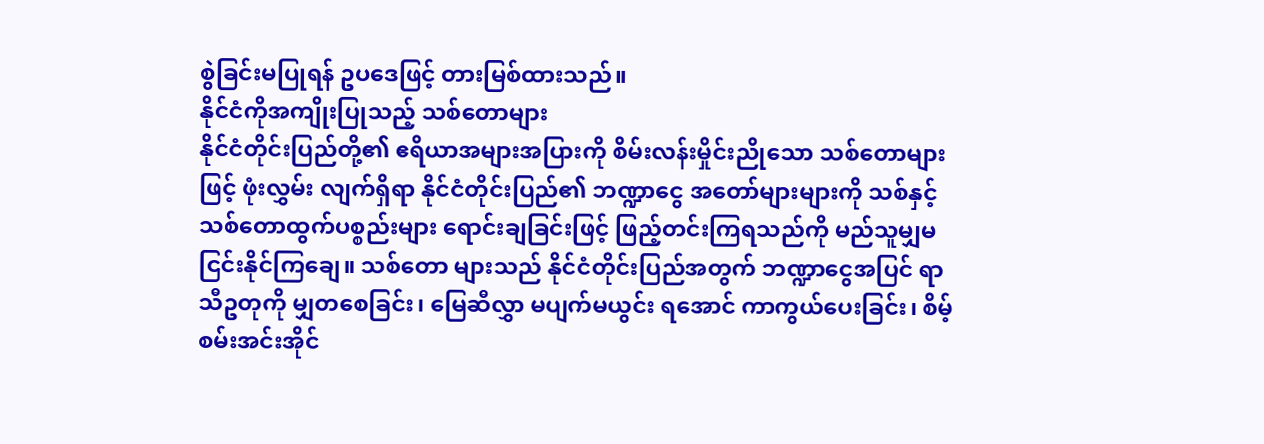စွဲခြင်းမပြုရန် ဥပဒေဖြင့် တားမြစ်ထားသည်။
နိုင်ငံကိုအကျိုးပြုသည့် သစ်တောများ
နိုင်ငံတိုင်းပြည်တို့၏ ဧရိယာအများအပြားကို စိမ်းလန်းမှိုင်းညိုသော သစ်တောများဖြင့် ဖုံးလွှမ်း လျက်ရှိရာ နိုင်ငံတိုင်းပြည်၏ ဘဏ္ဍာငွေ အတော်များများကို သစ်နှင့် သစ်တောထွက်ပစ္စည်းများ ရောင်းချခြင်းဖြင့် ဖြည့်တင်းကြရသည်ကို မည်သူမျှမငြင်းနိုင်ကြချေ။ သစ်တော များသည် နိုင်ငံတိုင်းပြည်အတွက် ဘဏ္ဍာငွေအပြင် ရာသီဥတုကို မျှတစေခြင်း၊ မြေဆီလွှာ မပျက်မယွင်း ရအောင် ကာကွယ်ပေးခြင်း၊ စိမ့်စမ်းအင်းအိုင်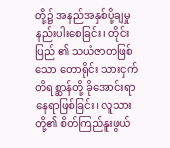တို့၌ အနည်အနှစ်ပို့ချမှု နည်းပါးစေခြင်း၊ တိုင်းပြည် ၏ သယံဇာတဖြစ်သော တောရိုင်း သားငှက် တိရစ္ဆာန်တို့ ခိုအောင်းရာ နေရာဖြစ်ခြင်း၊ လူသား တို့၏ စိတ်ကြည်နူးဖွယ်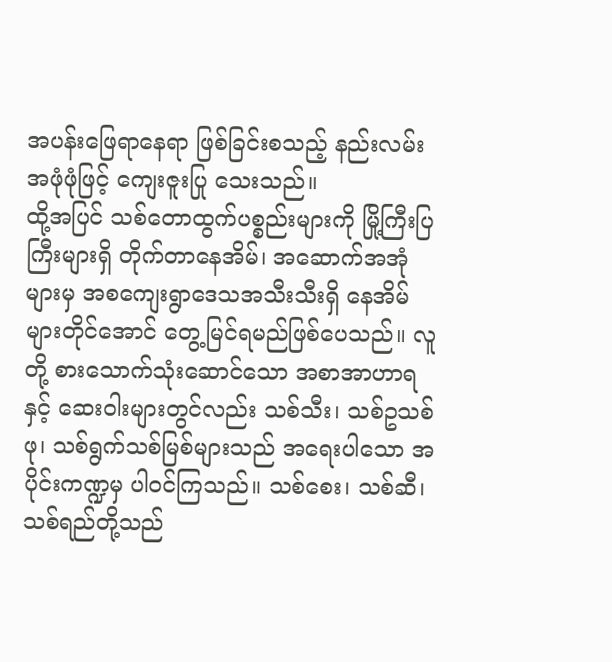အပန်းဖြေရာနေရာ ဖြစ်ခြင်းစသည့် နည်းလမ်းအဖုံဖုံဖြင့် ကျေးဇူးပြု သေးသည်။
ထို့အပြင် သစ်တောထွက်ပစ္စည်းများကို မြို့ကြီးပြကြီးများရှိ တိုက်တာနေအိမ်၊ အဆောက်အအုံ များမှ အစကျေးရွာဒေသအသီးသီးရှိ နေအိမ်များတိုင်အောင် တွေ့မြင်ရမည်ဖြစ်ပေသည်။ လူတို့ စားသောက်သုံးဆောင်သော အစာအာဟာရနှင့် ဆေးဝါးများတွင်လည်း သစ်သီး၊ သစ်ဥသစ်ဖု၊ သစ်ရွက်သစ်မြစ်များသည် အရေးပါသော အပိုင်းကဏ္ဍမှ ပါဝင်ကြသည်။ သစ်စေး၊ သစ်ဆီ၊ သစ်ရည်တို့သည်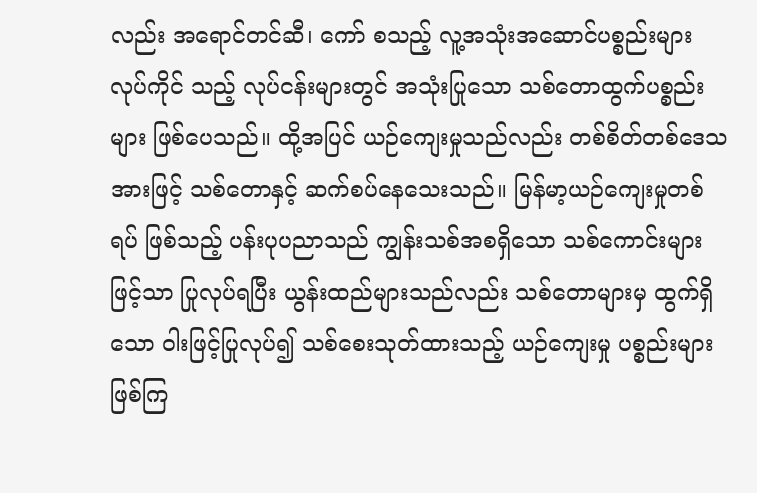လည်း အရောင်တင်ဆီ၊ ကော် စသည့် လူ့အသုံးအဆောင်ပစ္စည်းများ လုပ်ကိုင် သည့် လုပ်ငန်းများတွင် အသုံးပြုသော သစ်တောထွက်ပစ္စည်းများ ဖြစ်ပေသည်။ ထို့အပြင် ယဉ်ကျေးမှုသည်လည်း တစ်စိတ်တစ်ဒေသအားဖြင့် သစ်တောနှင့် ဆက်စပ်နေသေးသည်။ မြန်မာ့ယဉ်ကျေးမှုတစ်ရပ် ဖြစ်သည့် ပန်းပုပညာသည် ကျွန်းသစ်အစရှိသော သစ်ကောင်းများ ဖြင့်သာ ပြုလုပ်ရပြီး ယွန်းထည်များသည်လည်း သစ်တောများမှ ထွက်ရှိသော ဝါးဖြင့်ပြုလုပ်၍ သစ်စေးသုတ်ထားသည့် ယဉ်ကျေးမှု ပစ္စည်းများ ဖြစ်ကြ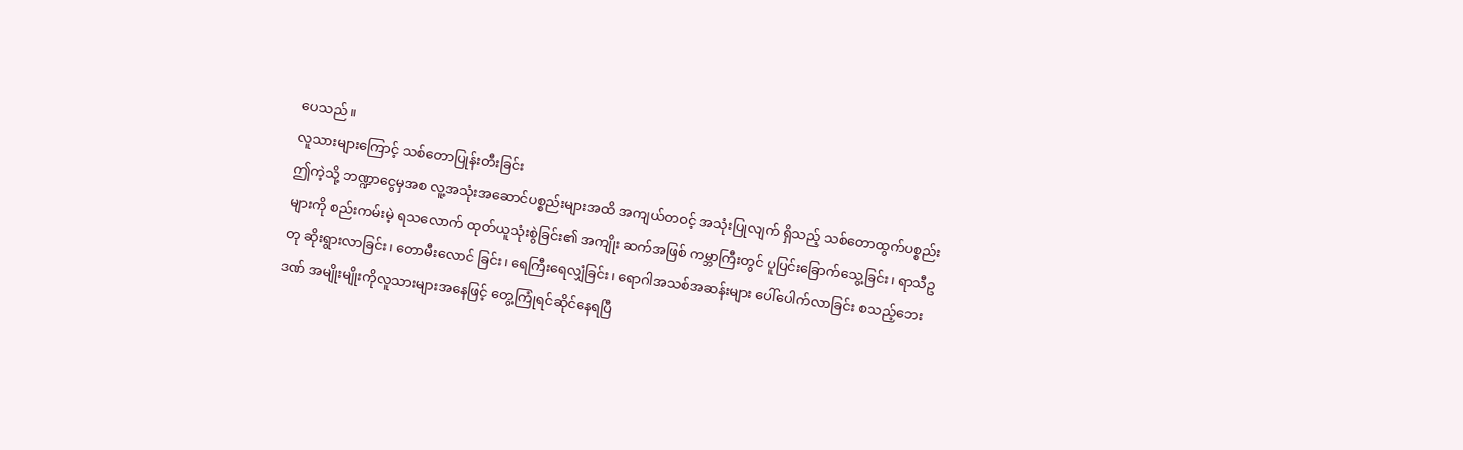ပေသည်။
လူသားများကြောင့် သစ်တောပြုန်းတီးခြင်း
ဤကဲ့သို့ ဘဏ္ဍာငွေမှအစ လူ့အသုံးအဆောင်ပစ္စည်းများအထိ အကျယ်တဝင့် အသုံးပြုလျက် ရှိသည့် သစ်တောထွက်ပစ္စည်းများကို စည်းကမ်းမဲ့ ရသလောက် ထုတ်ယူသုံးစွဲခြင်း၏ အကျိုး ဆက်အဖြစ် ကမ္ဘာကြီးတွင် ပူပြင်းခြောက်သွေ့ခြင်း၊ ရာသီဥတု ဆိုးရွားလာခြင်း၊ တောမီးလောင် ခြင်း၊ ရေကြီးရေလျှံခြင်း၊ ရောဂါအသစ်အဆန်းများ ပေါ်ပေါက်လာခြင်း စသည့်ဘေးဒဏ် အမျိုးမျိုးကိုလူသားများအနေဖြင့် တွေ့ကြုံရင်ဆိုင်နေရပြီ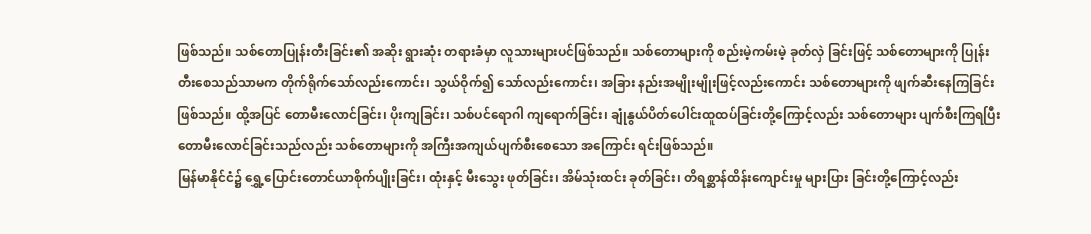ဖြစ်သည်။ သစ်တောပြုန်းတီးခြင်း၏ အဆိုး ရွားဆုံး တရားခံမှာ လူသားများပင်ဖြစ်သည်။ သစ်တောများကို စည်းမဲ့ကမ်းမဲ့ ခုတ်လှဲ ခြင်းဖြင့် သစ်တောများကို ပြုန်းတီးစေသည်သာမက တိုက်ရိုက်သော်လည်းကောင်း၊ သွယ်ဝိုက်၍ သော်လည်းကောင်း၊ အခြား နည်းအမျိုးမျိုးဖြင့်လည်းကောင်း သစ်တောများကို ဖျက်ဆီးနေကြခြင်းဖြစ်သည်။ ထို့အပြင် တောမီးလောင်ခြင်း၊ ပိုးကျခြင်း၊ သစ်ပင်ရောဂါ ကျရောက်ခြင်း၊ ချုံနွယ်ပိတ်ပေါင်းထူထပ်ခြင်းတို့ကြောင့်လည်း သစ်တောများ ပျက်စီးကြရပြီး တောမီးလောင်ခြင်းသည်လည်း သစ်တောများကို အကြီးအကျယ်ပျက်စီးစေသော အကြောင်း ရင်းဖြစ်သည်။
မြန်မာနိုင်ငံ၌ ရွှေ့ပြောင်းတောင်ယာစိုက်ပျိုးခြင်း၊ ထုံးနှင့် မီးသွေး ဖုတ်ခြင်း၊ အိမ်သုံးထင်း ခုတ်ခြင်း၊ တိရစ္ဆာန်ထိန်းကျောင်းမှု များပြား ခြင်းတို့ကြောင့်လည်း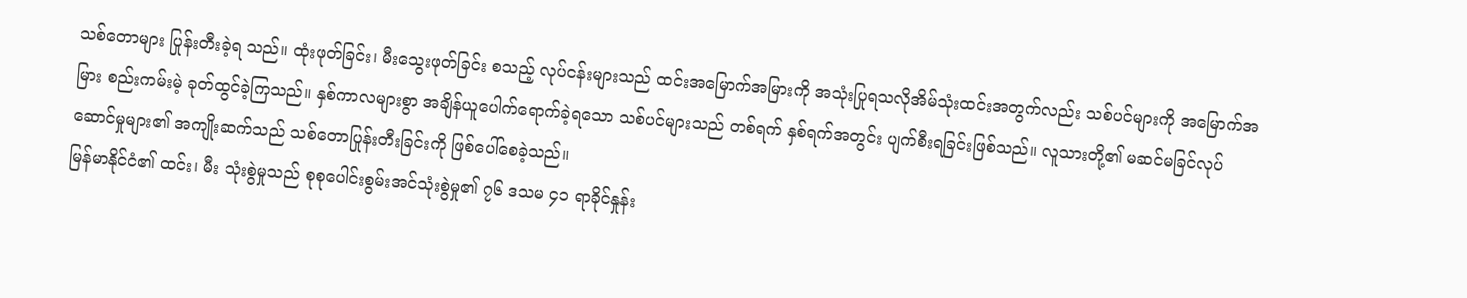သစ်တောများ ပြုန်းတီးခဲ့ရ သည်။ ထုံးဖုတ်ခြင်း၊ မီးသွေးဖုတ်ခြင်း စသည့် လုပ်ငန်းများသည် ထင်းအမြောက်အမြားကို အသုံးပြုရသလိုအိမ်သုံးထင်းအတွက်လည်း သစ်ပင်များကို အမြောက်အမြား စည်းကမ်းမဲ့ ခုတ်ထွင်ခဲ့ကြသည်။ နှစ်ကာလများစွာ အချိန်ယူပေါက်ရောက်ခဲ့ရသော သစ်ပင်များသည် တစ်ရက် နှစ်ရက်အတွင်း ပျက်စီးရခြင်းဖြစ်သည်။ လူသားတို့၏ မဆင်မခြင်လုပ်ဆောင်မှုများ၏ အကျိုးဆက်သည် သစ်တောပြုန်းတီးခြင်းကို ဖြစ်ပေါ်စေခဲ့သည်။
မြန်မာနိုင်ငံ၏ ထင်း၊ မီး သုံးစွဲမှုသည် စုစုပေါင်းစွမ်းအင်သုံးစွဲမှု၏ ၇၆ ဒသမ ၄၁ ရာခိုင်နှုန်း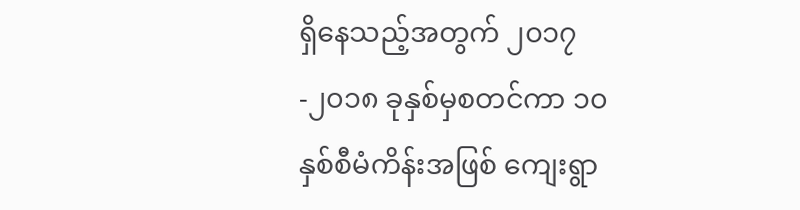ရှိနေသည့်အတွက် ၂၀၁၇-၂၀၁၈ ခုနှစ်မှစတင်ကာ ၁၀ နှစ်စီမံကိန်းအဖြစ် ကျေးရွာ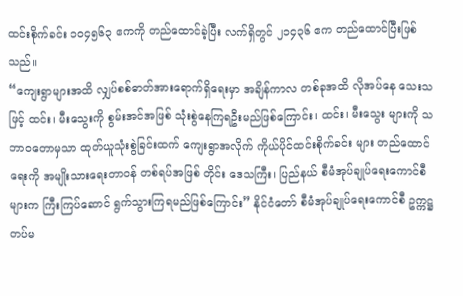ထင်းစိုက်ခင်း ၁၀၄၅၆၃ ဧကကို တည်ထောင်ခဲ့ပြီး လက်ရှိတွင် ၂၁၄၃၆ ဧက တည်ထောင်ပြီးဖြစ်သည်။
“ကျေးရွာများအထိ လျှပ်စစ်ဓာတ်အားရောက်ရှိရေးမှာ အချိန်ကာလ တစ်ခုအထိ လိုအပ်နေ သေးသဖြင့် ထင်း၊ မီးသွေးကို စွမ်းအင်အဖြစ် သုံးစွဲနေကြရဦးမည်ဖြစ်ကြောင်း၊ ထင်း၊ မီးသွေး များကို သဘာဝတောမှသာ ထုတ်ယူသုံးစွဲခြင်းထက် ကျေးရွာအလိုက် ကိုယ်ပိုင်ထင်းစိုက်ခင်း များ တည်ထောင်ရေးကို အမျိုးသားရေးတာဝန် တစ်ရပ်အဖြစ် တိုင်း ဒေသကြီး၊ ပြည်နယ် စီမံအုပ်ချုပ်ရေးကောင်စီများက ကြီးကြပ်ဆောင် ရွက်သွားကြရမည်ဖြစ်ကြောင်း” နိုင်ငံတော် စီမံအုပ်ချုပ်ရေးကောင်စီ ဥက္ကဋ္ဌ တပ်မ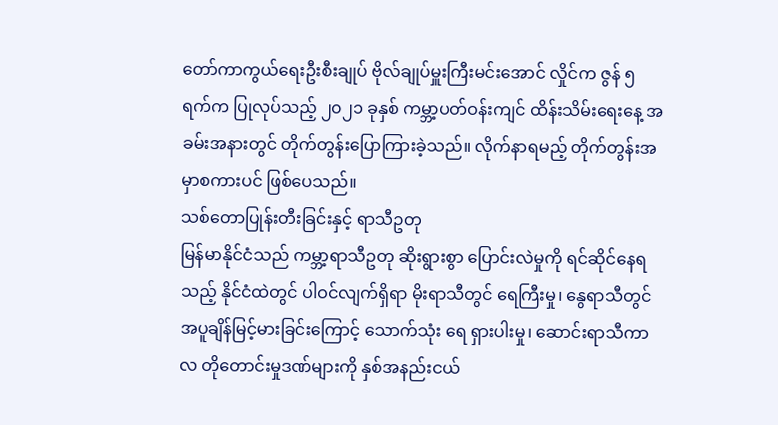တော်ကာကွယ်ရေးဦးစီးချုပ် ဗိုလ်ချုပ်မှူးကြီးမင်းအောင် လှိုင်က ဇွန် ၅ ရက်က ပြုလုပ်သည့် ၂၀၂၁ ခုနှစ် ကမ္ဘာ့ပတ်ဝန်းကျင် ထိန်းသိမ်းရေးနေ့ အခမ်းအနားတွင် တိုက်တွန်းပြောကြားခဲ့သည်။ လိုက်နာရမည့် တိုက်တွန်းအမှာစကားပင် ဖြစ်ပေသည်။
သစ်တောပြုန်းတီးခြင်းနှင့် ရာသီဥတု
မြန်မာနိုင်ငံသည် ကမ္ဘာ့ရာသီဥတု ဆိုးရွားစွာ ပြောင်းလဲမှုကို ရင်ဆိုင်နေရသည့် နိုင်ငံထဲတွင် ပါဝင်လျက်ရှိရာ မိုးရာသီတွင် ရေကြီးမှု၊ နွေရာသီတွင် အပူချိန်မြင့်မားခြင်းကြောင့် သောက်သုံး ရေ ရှားပါးမှု၊ ဆောင်းရာသီကာလ တိုတောင်းမှုဒဏ်များကို နှစ်အနည်းငယ်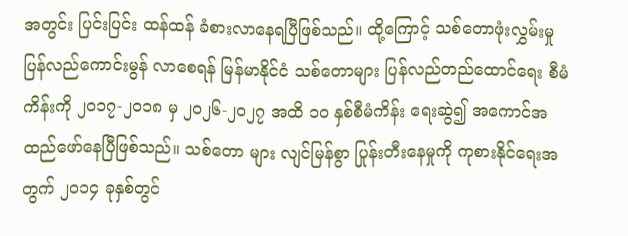အတွင်း ပြင်းပြင်း ထန်ထန် ခံစားလာနေရပြီဖြစ်သည်။ ထို့ကြောင့် သစ်တောဖုံးလွှမ်းမှု ပြန်လည်ကောင်းမွန် လာစေရန် မြန်မာနိုင်ငံ သစ်တောများ ပြန်လည်တည်ထောင်ရေး စီမံကိန်းကို ၂၀၁၇-၂၀၁၈ မှ ၂၀၂၆-၂၀၂၇ အထိ ၁၀ နှစ်စီမံကိန်း ရေးဆွဲ၍ အကောင်အထည်ဖော်နေပြီဖြစ်သည်။ သစ်တော များ လျင်မြန်စွာ ပြုန်းတီးနေမှုကို ကုစားနိုင်ရေးအတွက် ၂၀၁၄ ခုနှစ်တွင်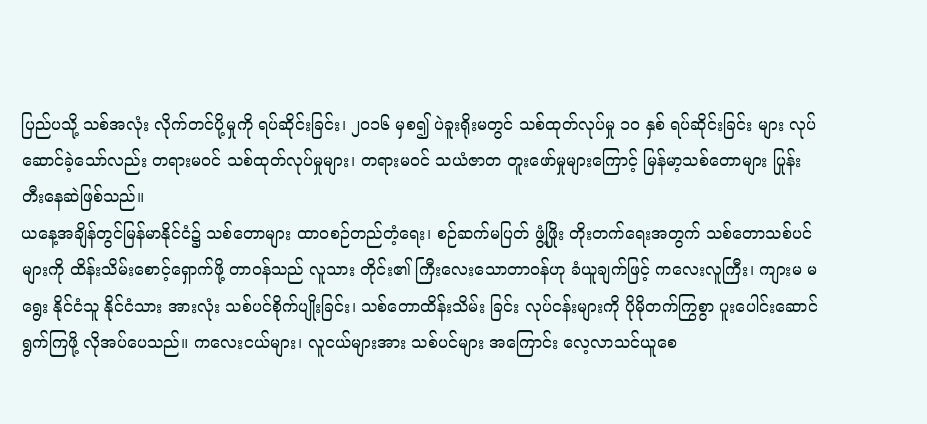ပြည်ပသို့ သစ်အလုံး လိုက်တင်ပို့မှုကို ရပ်ဆိုင်းခြင်း၊ ၂၀၁၆ မှစ၍ ပဲခူးရိုးမတွင် သစ်ထုတ်လုပ်မှု ၁၀ နှစ် ရပ်ဆိုင်းခြင်း များ လုပ်ဆောင်ခဲ့သော်လည်း တရားမဝင် သစ်ထုတ်လုပ်မှုများ၊ တရားမဝင် သယံဇာတ တူးဖော်မှုများကြောင့် မြန်မာ့သစ်တောများ ပြုန်းတီးနေဆဲဖြစ်သည်။
ယနေ့အချိန်တွင်မြန်မာနိုင်ငံ၌ သစ်တောများ ထာဝစဉ်တည်တံ့ရေး၊ စဉ်ဆက်မပြတ် ဖွံ့ဖြိုး တိုးတက်ရေးအတွက် သစ်တောသစ်ပင်များကို ထိန်းသိမ်းစောင့်ရှောက်ဖို့ တာဝန်သည် လူသား တိုင်း၏ ကြီးလေးသောတာဝန်ဟု ခံယူချက်ဖြင့် ကလေးလူကြီး၊ ကျားမ မရွေး နိုင်ငံသူ နိုင်ငံသား အားလုံး သစ်ပင်စိုက်ပျိုးခြင်း၊ သစ်တောထိန်းသိမ်း ခြင်း လုပ်ငန်းများကို ပိုမိုတက်ကြွစွာ ပူးပေါင်းဆောင်ရွက်ကြဖို့ လိုအပ်ပေသည်။ ကလေးငယ်များ၊ လူငယ်များအား သစ်ပင်များ အကြောင်း လေ့လာသင်ယူစေ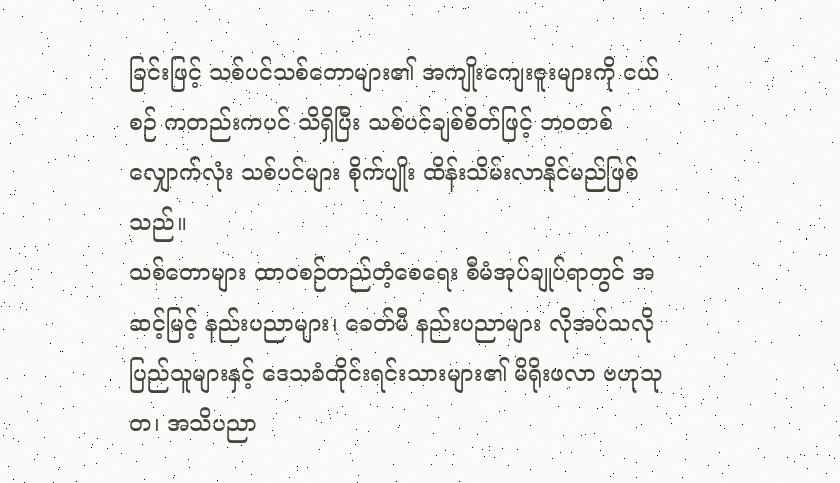ခြင်းဖြင့် သစ်ပင်သစ်တောများ၏ အကျိုးကျေးဇူးများကို ငယ်စဉ် ကတည်းကပင် သိရှိပြီး သစ်ပင်ချစ်စိတ်ဖြင့် ဘဝတစ်လျှောက်လုံး သစ်ပင်များ စိုက်ပျိုး ထိန်းသိမ်းလာနိုင်မည်ဖြစ်သည်။
သစ်တောများ ထာဝစဉ်တည်တံ့စေရေး စီမံအုပ်ချုပ်ရာတွင် အဆင့်မြင့် နည်းပညာများ၊ ခေတ်မီ နည်းပညာများ လိုအပ်သလို ပြည်သူများနှင့် ဒေသခံတိုင်းရင်းသားများ၏ မိရိုးဖလာ ဗဟုသုတ၊ အသိပညာ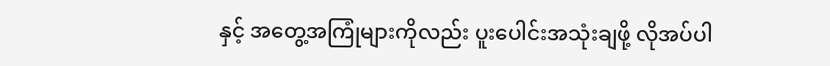နှင့် အတွေ့အကြုံများကိုလည်း ပူးပေါင်းအသုံးချဖို့ လိုအပ်ပါ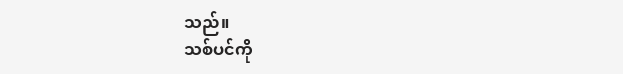သည်။
သစ်ပင်ကို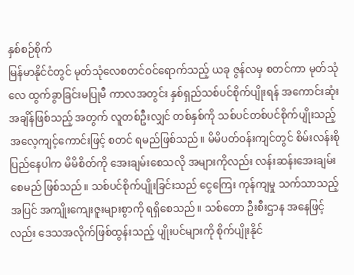နှစ်စဉ်စိုက်
မြန်မာနိုင်ငံတွင် မုတ်သုံလေစတင်ဝင်ရောက်သည့် ယခု ဇွန်လမှ စတင်ကာ မုတ်သုံလေ ထွက်ခွာခြင်းမပြုမီ ကာလအတွင်း နှစ်ရှည်သစ်ပင်စိုက်ပျိုးရန် အကောင်းဆုံးအချိန်ဖြစ်သည့် အတွက် လူတစ်ဦးလျှင် တစ်နှစ်ကို သစ်ပင်တစ်ပင်စိုက်ပျိုးသည့် အလေ့ကျင့်ကောင်းဖြင့် စတင် ရမည်ဖြစ်သည်။ မိမိပတ်ဝန်းကျင်တွင် စိမ်းလန်းစိုပြည်နေပါက မိမိစိတ်ကို အေးချမ်းစေသလို အများကိုလည်း လန်းဆန်းအေးချမ်း စေမည် ဖြစ်သည်။ သစ်ပင်စိုက်ပျိုးခြင်းသည် ငွေကြေး ကုန်ကျမှု သက်သာသည့်အပြင် အကျိုးကျေးဇူးများစွာကို ရရှိစေသည်။ သစ်တော ဦးစီးဌာန အနေဖြင့်လည်း ဒေသအလိုက်ဖြစ်ထွန်းသည့် ပျိုးပင်များကို စိုက်ပျိုးနိုင်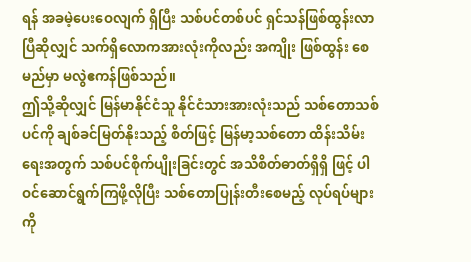ရန် အခမဲ့ပေးဝေလျက် ရှိပြီး သစ်ပင်တစ်ပင် ရှင်သန်ဖြစ်ထွန်းလာပြီဆိုလျှင် သက်ရှိလောကအားလုံးကိုလည်း အကျိုး ဖြစ်ထွန်း စေမည်မှာ မလွဲဧကန်ဖြစ်သည်။
ဤသို့ဆိုလျှင် မြန်မာနိုင်ငံသူ နိုင်ငံသားအားလုံးသည် သစ်တောသစ်ပင်ကို ချစ်ခင်မြတ်နိုးသည့် စိတ်ဖြင့် မြန်မာ့သစ်တော ထိန်းသိမ်းရေးအတွက် သစ်ပင်စိုက်ပျိုးခြင်းတွင် အသိစိတ်ဓာတ်ရှိရှိ ဖြင့် ပါဝင်ဆောင်ရွက်ကြဖို့လိုပြီး သစ်တောပြုန်းတီးစေမည့် လုပ်ရပ်များကို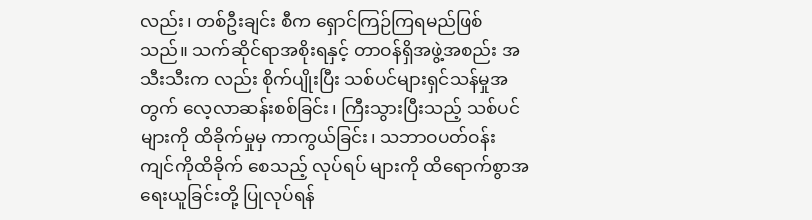လည်း၊ တစ်ဦးချင်း စီက ရှောင်ကြဉ်ကြရမည်ဖြစ်သည်။ သက်ဆိုင်ရာအစိုးရနှင့် တာဝန်ရှိအဖွဲ့အစည်း အသီးသီးက လည်း စိုက်ပျိုးပြီး သစ်ပင်များရှင်သန်မှုအတွက် လေ့လာဆန်းစစ်ခြင်း၊ ကြီးသွားပြီးသည့် သစ်ပင်များကို ထိခိုက်မှုမှ ကာကွယ်ခြင်း၊ သဘာဝပတ်ဝန်းကျင်ကိုထိခိုက် စေသည့် လုပ်ရပ် များကို ထိရောက်စွာအရေးယူခြင်းတို့ ပြုလုပ်ရန်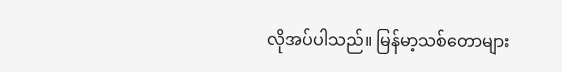လိုအပ်ပါသည်။ မြန်မာ့သစ်တောများ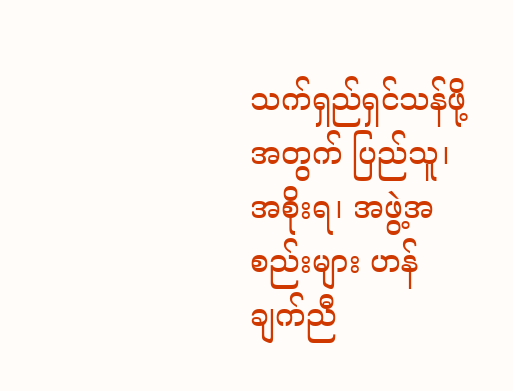သက်ရှည်ရှင်သန်ဖို့အတွက် ပြည်သူ၊ အစိုးရ၊ အဖွဲ့အစည်းများ ဟန်ချက်ညီ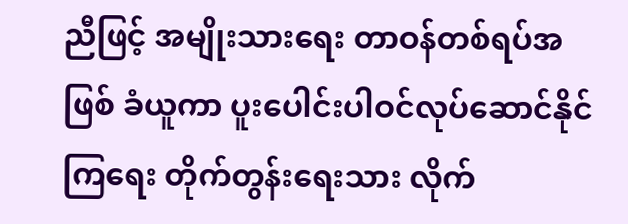ညီဖြင့် အမျိုးသားရေး တာဝန်တစ်ရပ်အဖြစ် ခံယူကာ ပူးပေါင်းပါဝင်လုပ်ဆောင်နိုင်ကြရေး တိုက်တွန်းရေးသား လိုက်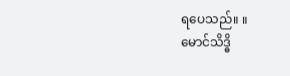ရပေသည်။ ။
မောင်သိဒ္ဓိ